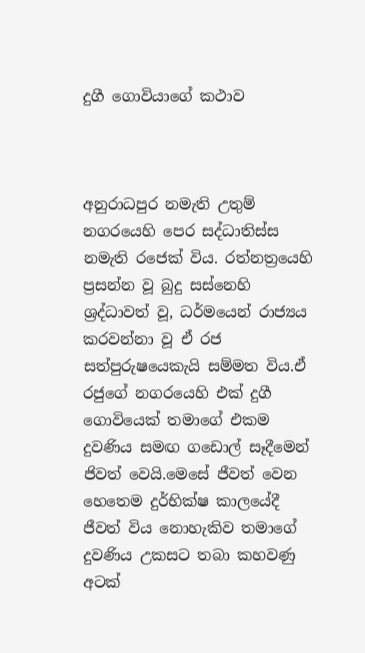දුගී ගොවියාගේ කථාව



අනුරාධපුර නමැති උතුම් නගරයෙහි පෙර සද්ධාතිස්ස නමැති රජෙක් විය. රත්නත්‍රයෙහි ප්‍රසන්න වූ බුදු සස්නෙහි ශ්‍රද්ධාවත් වූ, ධර්මයෙන් රාජ්‍යය කරවන්නා වූ ඒ රජ සත්පුරුෂයෙකැයි සම්මත විය.ඒ රජුගේ නගරයෙහි එක් දුගී ගොවියෙක් තමාගේ එකම දුවණිය සමඟ ගඩොල් සෑදීමෙන් ජිවත් වෙයි.මෙසේ ජීවත් වෙන හෙතෙම දුර්භික්ෂ කාලයේදී ජීවත් විය නොහැකිව තමාගේ දුවණිය උකසට තබා කහවණු අටක්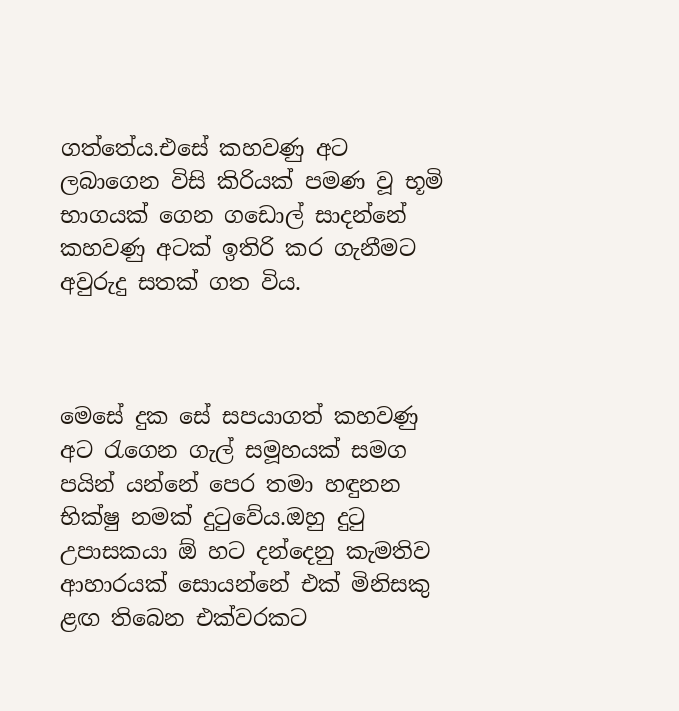ගත්තේය.එසේ කහවණු අට ලබාගෙන විසි කිරියක් පමණ වූ භූමි භාගයක් ගෙන ගඩොල් සාදන්නේ කහවණු අටක් ඉතිරි කර ගැනීමට අවුරුදු සතක් ගත විය.



මෙසේ දුක සේ සපයාගත් කහවණු අට රැගෙන ගැල් සමූහයක් සමග පයින් යන්නේ පෙර තමා හඳුනන භික්ෂු නමක් දුටුවේය.ඔහු දුටු උපාසකයා ඕ හට දන්දෙනු කැමතිව ආහාරයක් සොයන්නේ එක් මිනිසකු ළඟ තිබෙන එක්වරකට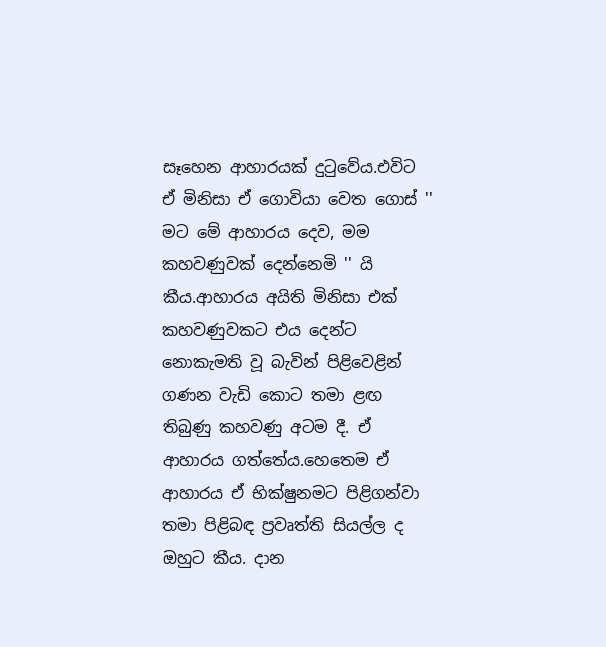සෑහෙන ආහාරයක් දුටුවේය.එවිට ඒ මිනිසා ඒ ගොවියා වෙත ගොස් '' මට මේ ආහාරය දෙව, මම කහවණුවක් දෙන්නෙමි '' යි කීය.ආහාරය අයිති මිනිසා එක් කහවණුවකට එය දෙන්ට නොකැමති වූ බැවින් පිළිවෙළින් ගණන වැඩි කොට තමා ළඟ තිබුණු කහවණු අටම දී. ඒ ආහාරය ගත්තේය.හෙතෙම ඒ ආහාරය ඒ භික්ෂුනමට පිළිගන්වා තමා පිළිබඳ ප්‍රවෘත්ති සියල්ල ද ඔහුට කීය. දාන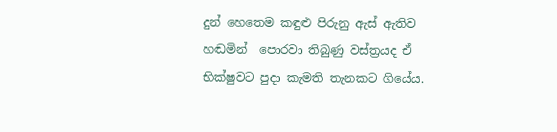දුන් හෙතෙම කඳුළු පිරුනු ඇස් ඇතිව හඬමින්  පොරවා තිබුණු වස්ත්‍රයද ඒ භික්ෂුවට පුදා කැමති තැනකට ගියේය.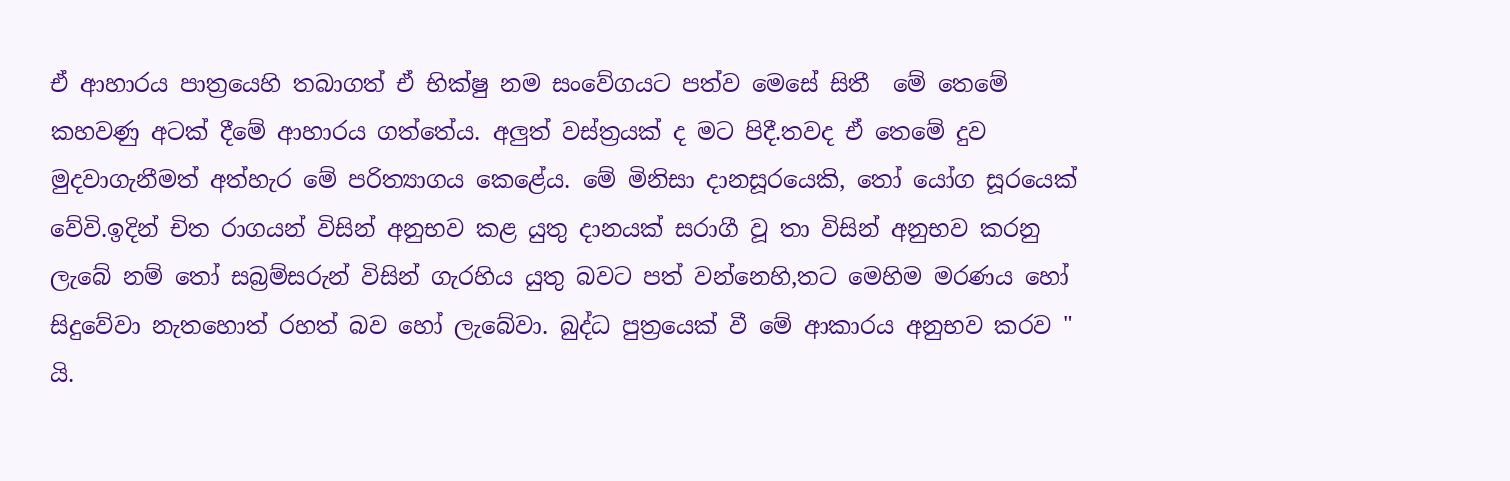ඒ ආහාරය පාත්‍රයෙහි තබාගත් ඒ භික්ෂු නම සංවේගයට පත්ව මෙසේ සිතී  මේ තෙමේ කහවණු අටක් දීමේ ආහාරය ගත්තේය. අලුත් වස්ත්‍රයක් ද මට පිදී.තවද ඒ තෙමේ දුව මුදවාගැනීමත් අත්හැර මේ පරිත්‍යාගය කෙළේය. මේ මිනිසා දානසූරයෙකි, තෝ යෝග සූරයෙක් වේවි.ඉදින් චිත රාගයන් විසින් අනුභව කළ යුතු දානයක් සරාගී වූ තා විසින් අනුභව කරනු ලැබේ නම් තෝ සබ්‍රම්සරුන් විසින් ගැරහිය යුතු බවට පත් වන්නෙහි,තට මෙහිම මරණය හෝ සිදුවේවා නැතහොත් රහත් බව හෝ ලැබේවා. බුද්ධ පුත්‍රයෙක් වී මේ ආකාරය අනුභව කරව " යි.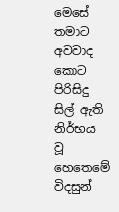මෙසේ තමාට අවවාද කොට පිරිසිදු සිල් ඇති නිර්භය වූ හෙතෙමේ විදසුන්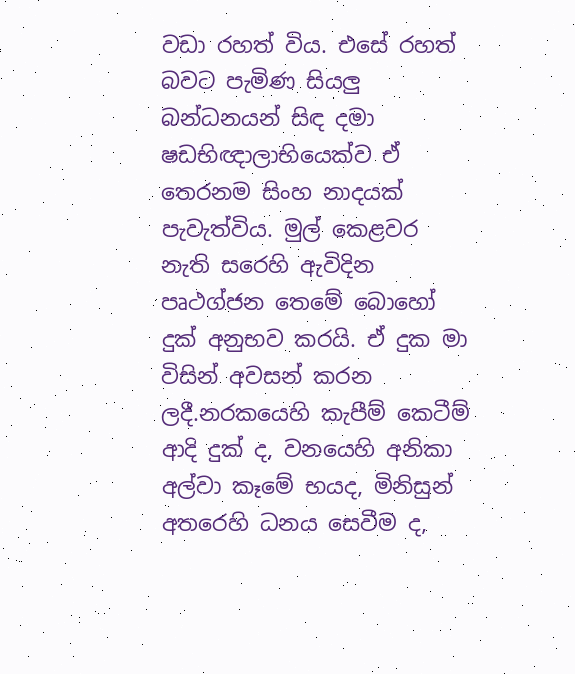වඩා රහත් විය. එසේ රහත් බවට පැමිණ සියලු බන්ධනයන් සිඳ දමා ෂඩභිඥාලාභියෙක්ව ඒ තෙරනම සිංහ නාදයක් පැවැත්විය. මුල් කෙළවර නැති සරෙහි ඇවිදින පෘථග්ජන තෙමේ බොහෝ දුක් අනුභව කරයි. ඒ දුක මා විසින් අවසන් කරන ලදී.නරකයෙහි කැපීම් කෙටීම් ආදි දුක් ද, වනයෙහි අනිකා අල්වා කෑමේ භයද, මිනිසුන් අතරෙහි ධනය සෙවීම ද,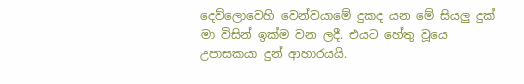දෙව්ලොවෙහි වෙන්වයාමේ දුකද යන මේ සියලු දුක් මා විසින් ඉක්ම වන ලදී. එයට හේතු වූයෙ උපාසකයා දුන් ආහාරයයි.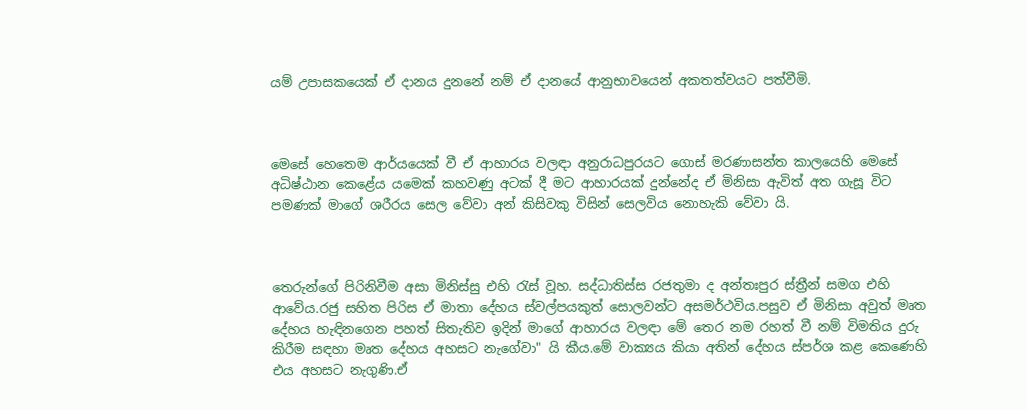යම් උපාසකයෙක් ඒ දානය දුනනේ නම් ඒ දානයේ ආනුභාවයෙන් අකතත්වයට පත්වීමි.



මෙසේ හෙතෙම ආර්යයෙක් වී ඒ ආහාරය වලඳා අනුරාධපුරයට ගොස් මරණාසන්ත කාලයෙහි මෙසේ අධිෂ්ඨාන කෙළේය යමෙක් කහවණු අටක් දී මට ආහාරයක් දුන්නේද ඒ මිනිසා ඇවිත් අත ගැසූ විට පමණක් මාගේ ශරීරය සෙල වේවා අන් කිසිවකු විසින් සෙලවිය නොහැකි වේවා යි.



තෙරුන්ගේ පිරිනිවීම අසා මිනිස්සු එහි රැස් වූහ. සද්ධාතිස්ස රජතුමා ද අන්තඃපුර ස්ත්‍රීන් සමග එහි ආවේය.රජු සහිත පිරිස ඒ මාතා දේහය ස්වල්පයකුත් සොලවන්ට අසමර්ථවිය.පසුව ඒ මිනිසා අවුත් මෘත දේහය හැඳිනගෙන පහත් සිතැතිව ඉදින් මාගේ ආහාරය වලඳා මේ තෙර නම රහත් වී නම් විමතිය දුරු කිරීම සඳහා මෘත දේහය අහසට නැගේවා" යි කීය.මේ වාක්‍යය කියා අතින් දේහය ස්පර්ශ කළ කෙණෙහි එය අහසට නැගුණි.ඒ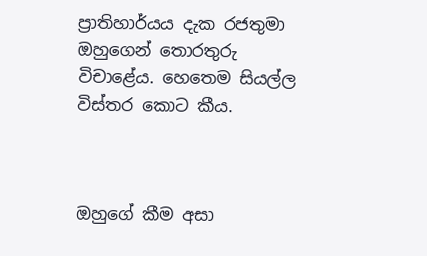ප්‍රාතිහාර්යය දැක රජතුමා ඔහුගෙන් තොරතුරු විචාළේය. හෙතෙම සියල්ල විස්තර කොට කීය.



ඔහුගේ කීම අසා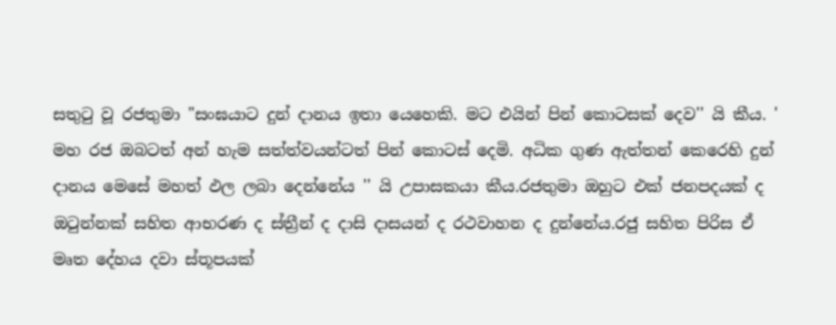සතුටු වූ රජතුමා "සංඝයාට දුන් දානය ඉතා යෙහෙකි. මට එයින් පින් කොටසක් දෙව'' යි කීය. ' මහ රජ ඔබටත් අන් හැම සත්ත්වයන්ටත් පින් කොටස් දෙමි. අධික ගුණ ඇත්තන් කෙරෙහි දුන් දානය මෙසේ මහත් ඵල ලබා දෙන්නේය '' යි උපාසකයා කීය.රජතුමා ඔහුට එක් ජනපදයක් ද ඔටුන්නක් සහිත ආභරණ ද ස්ත්‍රීන් ද දාසි දාසයන් ද රථවාහන ද දුන්නේය.රජු සහිත පිරිස ඒ මෘත දේහය දවා ස්තූපයක්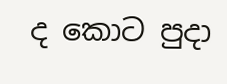ද කොට පුදා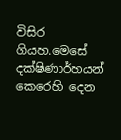විසිර ගියහ.මෙසේ දක්ෂිණාර්හයන් කෙරෙහි දෙන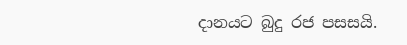දානයට බුදු රජ පසසයි.